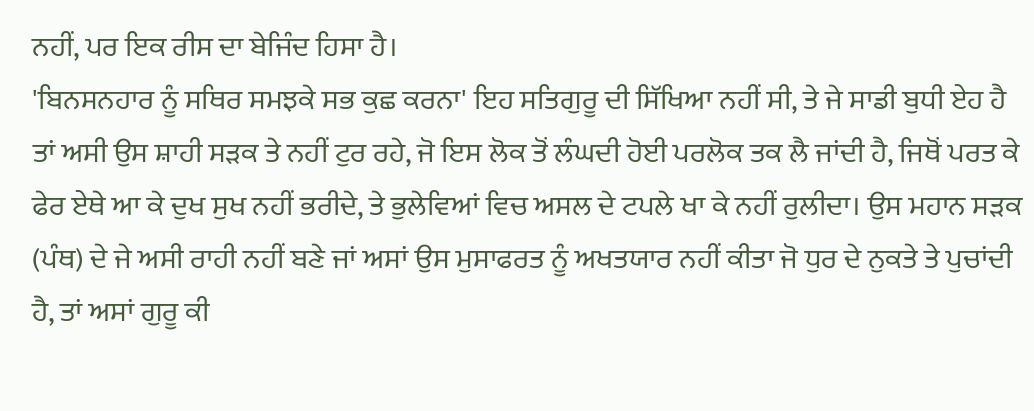ਨਹੀਂ, ਪਰ ਇਕ ਰੀਸ ਦਾ ਬੇਜਿੰਦ ਹਿਸਾ ਹੈ।
'ਬਿਨਸਨਹਾਰ ਨੂੰ ਸਥਿਰ ਸਮਝਕੇ ਸਭ ਕੁਛ ਕਰਨਾ' ਇਹ ਸਤਿਗੁਰੂ ਦੀ ਸਿੱਖਿਆ ਨਹੀਂ ਸੀ, ਤੇ ਜੇ ਸਾਡੀ ਬੁਧੀ ਏਹ ਹੈ ਤਾਂ ਅਸੀ ਉਸ ਸ਼ਾਹੀ ਸੜਕ ਤੇ ਨਹੀਂ ਟੁਰ ਰਹੇ, ਜੋ ਇਸ ਲੋਕ ਤੋਂ ਲੰਘਦੀ ਹੋਈ ਪਰਲੋਕ ਤਕ ਲੈ ਜਾਂਦੀ ਹੈ, ਜਿਥੋਂ ਪਰਤ ਕੇ ਫੇਰ ਏਥੇ ਆ ਕੇ ਦੁਖ ਸੁਖ ਨਹੀਂ ਭਰੀਦੇ, ਤੇ ਭੁਲੇਵਿਆਂ ਵਿਚ ਅਸਲ ਦੇ ਟਪਲੇ ਖਾ ਕੇ ਨਹੀਂ ਰੁਲੀਦਾ। ਉਸ ਮਹਾਨ ਸੜਕ (ਪੰਥ) ਦੇ ਜੇ ਅਸੀ ਰਾਹੀ ਨਹੀਂ ਬਣੇ ਜਾਂ ਅਸਾਂ ਉਸ ਮੁਸਾਫਰਤ ਨੂੰ ਅਖਤਯਾਰ ਨਹੀਂ ਕੀਤਾ ਜੋ ਧੁਰ ਦੇ ਨੁਕਤੇ ਤੇ ਪੁਚਾਂਦੀ ਹੈ, ਤਾਂ ਅਸਾਂ ਗੁਰੂ ਕੀ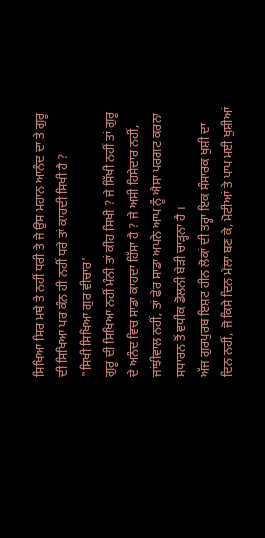ਸਿਖਿਆ ਸਿਰ ਮਥੇ ਤੇ ਨਹੀਂ ਧਰੀ ਤੇ ਜੇ ਉਸ ਮਹਾਨ ਆਨੰਦ ਦਾ ਤੇ ਗੁਰੂ ਦੀ ਸਿਖਿਆ ਪਰ ਕੰਨ ਹੀ ਨਹੀਂ ਧਰੇ ਤਾਂ ਕਾਹਦੀ ਸਿਖੀ ਹੈ ?
"ਸਿਖੀ ਸਿਖਿਆ ਗੁਰ ਵੀਚਾਰ'
ਗੁਰੂ ਦੀ ਸਿਖਿਆ ਨਹੀਂ ਮੰਨੀ ਤਾਂ ਕੀਹ ਸਿਖੀ ? ਜੇ ਸਿੱਖੀ ਨਹੀਂ ਤਾਂ ਗੁਰੂ ਦੇ ਅਨੰਦ ਵਿਚ ਸਾਡਾ ਕਾਹਦਾ ਹਿੱਸਾ ਹੈ ? ਜੇ ਅਸੀ ਹਿਸੇਦਾਰ ਨਹੀਂ, ਜਾਂਝੀਵਾਲ ਨਹੀਂ, ਤਾਂ ਫੇਰ ਸਾਡਾ ਅਪਨੇ ਆਪ ਨੂੰ ਐਸਾ ਪਰਗਟ ਕਰਨਾ ਸਧਾਰਨ ਤੋਂ ਵਧੀਕ ਡੋਲਨੀ ਬੇੜੀ ਚਾੜ੍ਹਨਾ ਹੈ ।
ਅੱਜ ਗੁਰਪੁਰਬ ਇਸ਼ਟ ਹੀਨ ਲੋਕਾਂ ਦੀ ਤਰ੍ਹਾ ਇਕ ਸੰਸਾਰਕ ਖੁਸ਼ੀ ਦਾ ਦਿਨ ਨਹੀਂ, ਜੋ ਕਿਸੇ ਦਿਨ ਮੇਲਾ ਬਣ ਕੇ, ਮੋਟੀਆਂ ਤੇ ਪਾਪ ਮਈ ਖੁਸ਼ੀਆਂ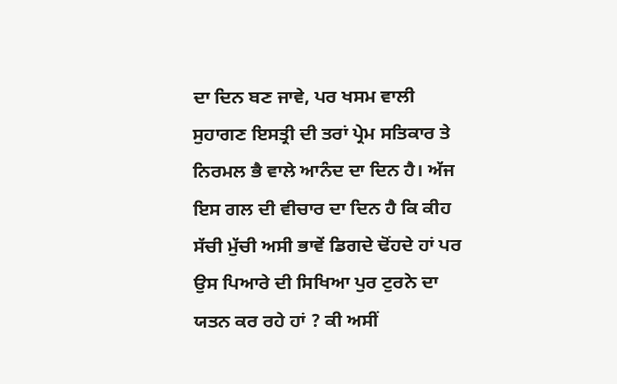ਦਾ ਦਿਨ ਬਣ ਜਾਵੇ, ਪਰ ਖਸਮ ਵਾਲੀ ਸੁਹਾਗਣ ਇਸਤ੍ਰੀ ਦੀ ਤਰਾਂ ਪ੍ਰੇਮ ਸਤਿਕਾਰ ਤੇ ਨਿਰਮਲ ਭੈ ਵਾਲੇ ਆਨੰਦ ਦਾ ਦਿਨ ਹੈ। ਅੱਜ ਇਸ ਗਲ ਦੀ ਵੀਚਾਰ ਦਾ ਦਿਨ ਹੈ ਕਿ ਕੀਹ ਸੱਚੀ ਮੁੱਚੀ ਅਸੀ ਭਾਵੇਂ ਡਿਗਦੇ ਢੋਂਹਦੇ ਹਾਂ ਪਰ ਉਸ ਪਿਆਰੇ ਦੀ ਸਿਖਿਆ ਪੁਰ ਟੁਰਨੇ ਦਾ ਯਤਨ ਕਰ ਰਹੇ ਹਾਂ ? ਕੀ ਅਸੀਂ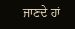ਜਾਣਦੇ ਹਾਂ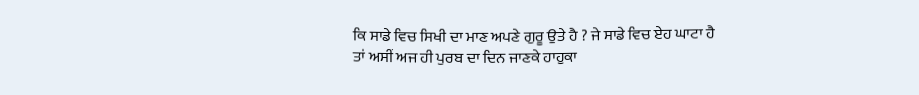ਕਿ ਸਾਡੇ ਵਿਚ ਸਿਖੀ ਦਾ ਮਾਣ ਅਪਣੇ ਗੁਰੂ ਉਤੇ ਹੈ ? ਜੇ ਸਾਡੇ ਵਿਚ ਏਹ ਘਾਟਾ ਹੈ ਤਾਂ ਅਸੀਂ ਅਜ ਹੀ ਪੁਰਬ ਦਾ ਦਿਨ ਜਾਣਕੇ ਹਾਹੁਕਾ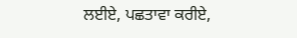ਲਈਏ, ਪਛਤਾਵਾ ਕਰੀਏ,